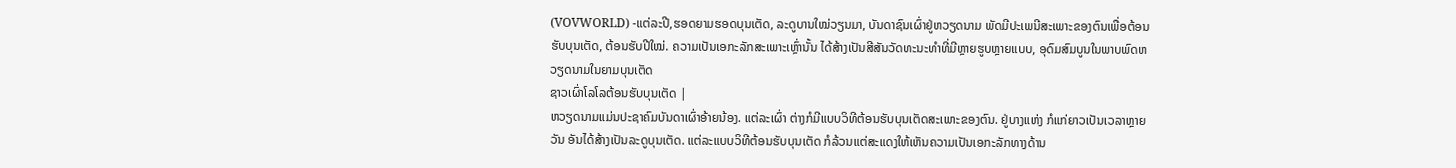(VOVWORLD) -ແຕ່ລະປີ,ຮອດຍາມຮອດບຸນເຕັດ, ລະດູບານໃໝ່ວຽນມາ, ບັນດາຊົນເຜົ່າຢູ່ຫວຽດນາມ ພັດມີປະເພນີສະເພາະຂອງຕົນເພື່ອຕ້ອນຮັບບຸນເຕັດ, ຕ້ອນຮັບປີໃໝ່. ຄວາມເປັນເອກະລັກສະເພາະເຫຼົ່ານັ້ນ ໄດ້ສ້າງເປັນສີສັນວັດທະນະທຳທີ່ມີຫຼາຍຮູບຫຼາຍແບບ, ອຸດົມສົມບູນໃນພາບພົດຫວຽດນາມໃນຍາມບຸນເຕັດ
ຊາວເຜົ່າໂລໂລຕ້ອນຮັບບຸນເຕັດ |
ຫວຽດນາມແມ່ນປະຊາຄົມບັນດາເຜົ່າອ້າຍນ້ອງ. ແຕ່ລະເຜົ່າ ຕ່າງກໍມີແບບວິທີຕ້ອນຮັບບຸນເຕັດສະເພາະຂອງຕົນ. ຢູ່ບາງແຫ່ງ ກໍແກ່ຍາວເປັນເວລາຫຼາຍວັນ ອັນໄດ້ສ້າງເປັນລະດູບຸນເຕັດ. ແຕ່ລະແບບວິທີຕ້ອນຮັບບຸນເຕັດ ກໍລ້ວນແຕ່ສະແດງໃຫ້ເຫັນຄວາມເປັນເອກະລັກທາງດ້ານ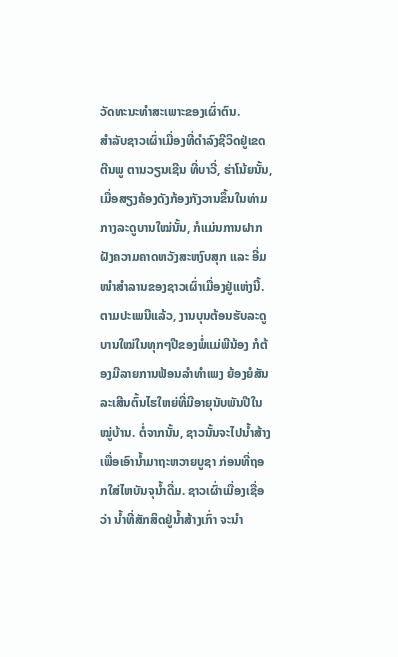ວັດທະນະທຳສະເພາະຂອງເຜົ່າຕົນ.
ສຳລັບຊາວເຜົ່າເມື່ອງທີ່ດຳລົງຊີວິດຢູ່ເຂດຕີນພູ ຕານວຽນເຊີນ ທີ່ບາວີ່, ຮ່າໂນ້ຍນັ້ນ, ເມື່ອສຽງຄ້ອງດັງກ້ອງກັງວານຂຶ້ນໃນທ່າມກາງລະດູບານໃໝ່ນັ້ນ, ກໍແມ່ນການຝາກຝັງຄວາມຄາດຫວັງສະຫງົບສຸກ ແລະ ອີ່ມໜຳສຳລານຂອງຊາວເຜົ່າເມື່ອງຢູ່ແຫ່ງນີ້. ຕາມປະເພນີແລ້ວ, ງານບຸນຕ້ອນຮັບລະດູບານໃໝ່ໃນທຸກໆປີຂອງພໍ່ແມ່ພີນ້ອງ ກໍຕ້ອງມີລາຍການຟ້ອນລຳທຳເພງ ຍ້ອງຍໍສັນລະເສີນຕົ້ນໄຮໃຫຍ່ທີ່ມີອາຍຸນັບພັນປີໃນໝູ່ບ້ານ. ຕໍ່ຈາກນັ້ນ, ຊາວນັ້ນຈະໄປນ້ຳສ້າງເພື່ອເອົານ້ຳມາຖະຫວາຍບູຊາ ກ່ອນທີ່ຖອກໃສ່ໄຫບັນຈຸນ້ຳດື່ມ. ຊາວເຜົ່າເມື່ອງເຊື່ອວ່າ ນ້ຳທີ່ສັກສິດຢູ່ນ້ຳສ້າງເກົ່າ ຈະນຳ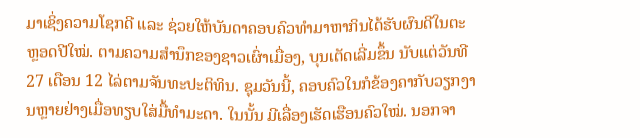ມາເຊິ່ງຄວາມໂຊກດີ ແລະ ຊ່ວຍໃຫ້ບັນດາຄອບຄົວທຳມາຫາກິນໄດ້ຮັບຜົນດີໃນຕະຫຼອດປີໃໝ່. ຕາມຄວາມສຳນຶກຂອງຊາວເຜົ່າເມື່ອງ, ບຸນເຕັດເລີ່ມຂຶ້ນ ນັບແຕ່ວັນທີ 27 ເດືອນ 12 ໄລ່ຕາມຈັນທະປະຕິທິນ. ຊຸມວັນນີ້, ຄອບຄົວໃນກໍຂ້ອງຄາກັບວຽກງານຫຼາຍຢ່າງເມື່ອທຽບໃສ່ມື້ທຳມະດາ. ໃນນັ້ນ ມີເລື່ອງເຮັດເຮືອນຄົວໃໝ່. ນອກຈາ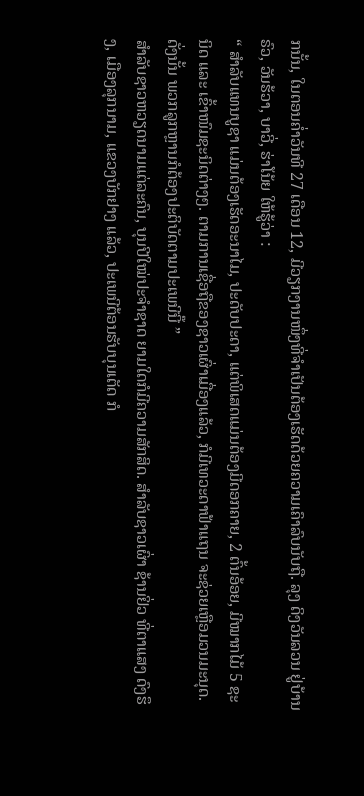ກນັ້ນ, ໃນຕອນຄ່ຳວັນທີ 27 ເດືອນ 12, ມີວຽກງານໜຶ່ງທີ່ຈຳເປັນຕ້ອງເຮັດດ້ວຍຄວາມເຄົາລົບນັບຖື. ລຸງ ດິງວັນລວນ ຢູ່ບ້ານຣົວ, ວັນຮ້ວາ, ບາວີ່, ຮ່າໂນ້ຍ ໃຫ້ຮູ້ວ່າ :
“ ສຳລັບແທນບູຊາ ແມ່ນຕ້ອງເຮັດອະນາໄມ, ປະດັບປະດາ, ແຕ່ພິເສດແມ່ນຕ້ອງມີດອກຄາຍ, 2 ຕົ້ນອ້ອຍ, ມີໝາກໄມ້ 5 ຊະນິດ ແລະ ເຂົ້າໜົມຊະນິດຕ່າງໆ. ຕາມການເຊື່ອຖືຂອງຊາວເຜົ່າເມື່ອງແລ້ວ, ກໍມີເທວະດາຟ້າແຖນ ຈະຊ່ວຍເຫຼືອມວນມະນຸດ. ດັ່ງນັ້ນ ພວກລູກຫຼານກໍຕ້ອງປະຕິບັດຕາມປະເພນີນີ໊ ”
ສຳລັບຊາວຫວຽດນາມແຕ່ລະຄົນ, ບຸນປີໃໝ່ປະຈຳຊາດ ຍາມໃດກໍມີຄວາມສັກສິດ. ສຳລັບຊາວເຜົ່າ ຊ້ານຢິ່ວ ທີ່ຕາແສງ ດົງຮຶງ, ເມືອງລຸກນາມ, ແຂວງບັກຢາງ ແລ້ວ, ປະເພນີຕ້ອນຮັບບຸນເຕັດ ກໍ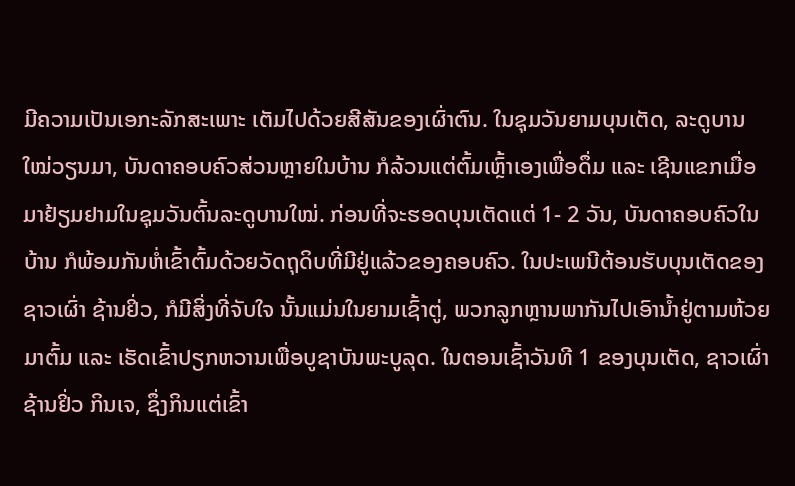ມີຄວາມເປັນເອກະລັກສະເພາະ ເຕັມໄປດ້ວຍສີສັນຂອງເຜົ່າຕົນ. ໃນຊຸມວັນຍາມບຸນເຕັດ, ລະດູບານໃໝ່ວຽນມາ, ບັນດາຄອບຄົວສ່ວນຫຼາຍໃນບ້ານ ກໍລ້ວນແຕ່ຕົ້ມເຫຼົ້າເອງເພື່ອດຶ່ມ ແລະ ເຊີນແຂກເມື່ອມາຢ້ຽມຢາມໃນຊຸມວັນຕົ້ນລະດູບານໃໝ່. ກ່ອນທີ່ຈະຮອດບຸນເຕັດແຕ່ 1- 2 ວັນ, ບັນດາຄອບຄົວໃນບ້ານ ກໍພ້ອມກັນຫໍ່ເຂົ້າຕົ້ມດ້ວຍວັດຖຸດິບທີ່ມີຢູ່ແລ້ວຂອງຄອບຄົວ. ໃນປະເພນີຕ້ອນຮັບບຸນເຕັດຂອງຊາວເຜົ່າ ຊ້ານຢິ່ວ, ກໍມີສິ່ງທີ່ຈັບໃຈ ນັ້ນແມ່ນໃນຍາມເຊົ້າຕູ່, ພວກລູກຫຼານພາກັນໄປເອົານ້ຳຢູ່ຕາມຫ້ວຍ ມາຕົ້ມ ແລະ ເຮັດເຂົ້າປຽກຫວານເພື່ອບູຊາບັນພະບູລຸດ. ໃນຕອນເຊົ້າວັນທີ 1 ຂອງບຸນເຕັດ, ຊາວເຜົ່າ ຊ້ານຢິ່ວ ກິນເຈ, ຊຶ່ງກິນແຕ່ເຂົ້າ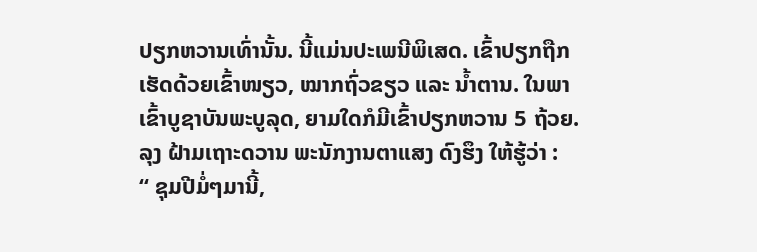ປຽກຫວານເທົ່ານັ້ນ. ນີ້ແມ່ນປະເພນີພິເສດ. ເຂົ້າປຽກຖືກເຮັດດ້ວຍເຂົ້າໜຽວ, ໝາກຖົ່ວຂຽວ ແລະ ນ້ຳຕານ. ໃນພາເຂົ້າບູຊາບັນພະບູລຸດ, ຍາມໃດກໍມີເຂົ້າປຽກຫວານ 5 ຖ້ວຍ. ລຸງ ຝ້າມເຖາະດວານ ພະນັກງານຕາແສງ ດົງຮຶງ ໃຫ້ຮູ້ວ່າ :
“ ຊຸມປີມໍ່ໆມານີ້,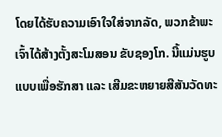ໂດຍໄດ້ຮັບຄວາມເອົາໃຈໃສ່ຈາກລັດ, ພວກຂ້າພະເຈົ້າໄດ້ສ້າງຕັ້ງສະໂມສອນ ຂັບຊອງໂກ. ນີ້ແມ່ນຮູບແບບເພື່ອຮັກສາ ແລະ ເສີມຂະຫຍາຍສີສັນວັດທະ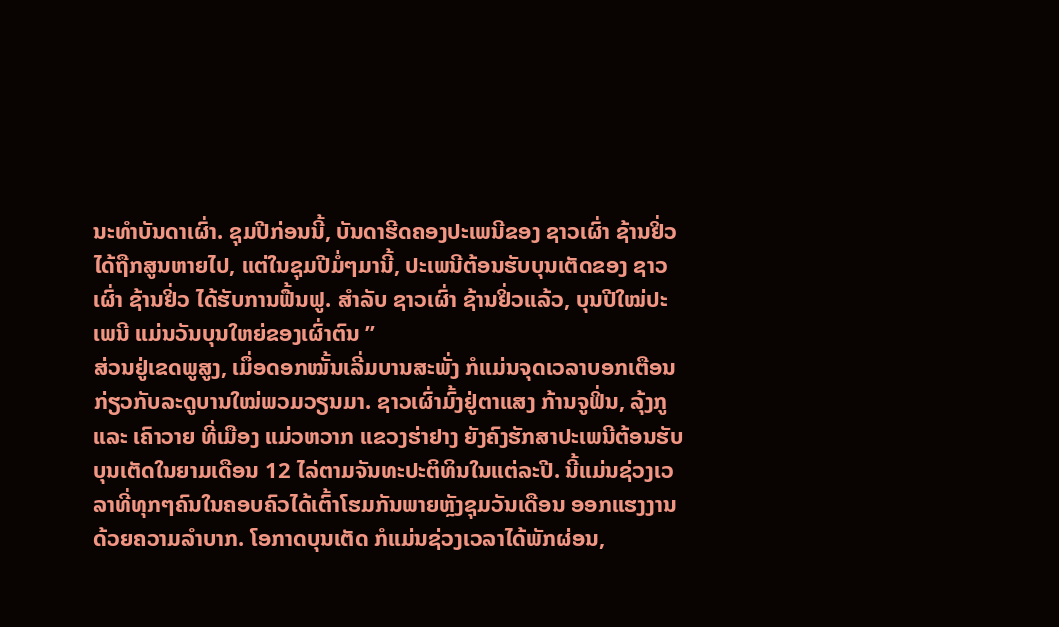ນະທຳບັນດາເຜົ່າ. ຊຸມປີກ່ອນນີ້, ບັນດາຮີດຄອງປະເພນີຂອງ ຊາວເຜົ່າ ຊ້ານຢິ່ວ ໄດ້ຖືກສູນຫາຍໄປ, ແຕ່ໃນຊຸມປີມໍ່ໆມານີ້, ປະເພນີຕ້ອນຮັບບຸນເຕັດຂອງ ຊາວເຜົ່າ ຊ້ານຢິ່ວ ໄດ້ຮັບການຟື້ນຟູ. ສຳລັບ ຊາວເຜົ່າ ຊ້ານຢິ່ວແລ້ວ, ບຸນປີໃໝ່ປະເພນີ ແມ່ນວັນບຸນໃຫຍ່ຂອງເຜົ່າຕົນ ”
ສ່ວນຢູ່ເຂດພູສູງ, ເມຶ່ອດອກໝັ້ນເລີ່ມບານສະພັ່ງ ກໍແມ່ນຈຸດເວລາບອກເຕືອນກ່ຽວກັບລະດູບານໃໝ່ພວມວຽນມາ. ຊາວເຜົ່າມົ້ງຢູ່ຕາແສງ ກ້ານຈູຟິ່ນ, ລຸ້ງກູ ແລະ ເຄົາວາຍ ທີ່ເມືອງ ແມ່ວຫວາກ ແຂວງຮ່າຢາງ ຍັງຄົງຮັກສາປະເພນີຕ້ອນຮັບບຸນເຕັດໃນຍາມເດືອນ 12 ໄລ່ຕາມຈັນທະປະຕິທິນໃນແຕ່ລະປີ. ນີ້ແມ່ນຊ່ວງເວລາທີ່ທຸກໆຄົນໃນຄອບຄົວໄດ້ເຕົ້າໂຮມກັນພາຍຫຼັງຊຸມວັນເດືອນ ອອກແຮງງານດ້ວຍຄວາມລຳບາກ. ໂອກາດບຸນເຕັດ ກໍແມ່ນຊ່ວງເວລາໄດ້ພັກຜ່ອນ,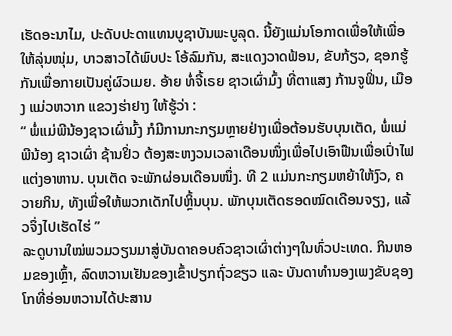ເຮັດອະນາໄມ, ປະດັບປະດາແທນບູຊາບັນພະບູລຸດ. ນີ້ຍັງແມ່ນໂອກາດເພື່ອໃຫ້ເພື່ອໃຫ້ລຸ່ນໜຸ່ມ, ບາວສາວໄດ້ພົບປະ ໂອ້ລົມກັນ, ສະແດງວາດຟ້ອນ, ຂັບກ້ຽວ, ຊອກຮູ້ກັນເພື່ອກາຍເປັນຄູ່ຜົວເມຍ. ອ້າຍ ທໍ່ຈີ້ເຣຍ ຊາວເຜົ່າມົ້ງ ທີ່ຕາແສງ ກ້ານຈູຟິ່ນ, ເມືອງ ແມ່ວຫວາກ ແຂວງຮ່າຢາງ ໃຫ້ຮູ້ວ່າ :
“ ພໍ່ແມ່ພີນ້ອງຊາວເຜົ່າມົ້ງ ກໍມີການກະກຽມຫຼາຍຢ່າງເພື່ອຕ້ອນຮັບບຸນເຕັດ, ພໍ່ແມ່ພີນ້ອງ ຊາວເຜົ່າ ຊ້ານຢິ່ວ ຕ້ອງສະຫງວນເວລາເດືອນໜຶ່ງເພື່ອໄປເອົາຟືນເພື່ອເປົ່າໄຟແຕ່ງອາຫານ. ບຸນເຕັດ ຈະພັກຜ່ອນເດືອນໜຶ່ງ. ທີ 2 ແມ່ນກະກຽມຫຍ້າໃຫ້ງົວ, ຄວາຍກິນ, ທັງເພື່ອໃຫ້ພວກເດັກໄປຫຼິ້ນບຸນ. ພັກບຸນເຕັດຮອດໝົດເດືອນຈຽງ, ແລ້ວຈຶ່ງໄປເຮັດໄຮ່ ”
ລະດູບານໃໝ່ພວມວຽນມາສູ່ບັນດາຄອບຄົວຊາວເຜົ່າຕ່າງໆໃນທົ່ວປະເທດ. ກິນຫອມຂອງເຫຼົ້າ, ລົດຫວານເຢັນຂອງເຂົ້າປຽກຖົ່ວຂຽວ ແລະ ບັນດາທຳນອງເພງຂັບຊອງໂກທີ່ອ່ອນຫວານໄດ້ປະສານ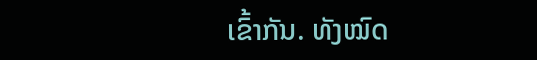ເຂົ້າກັນ. ທັງໝົດ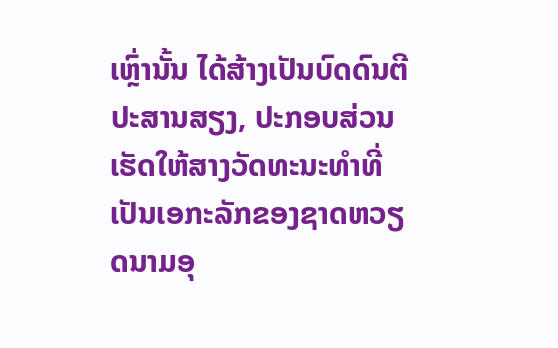ເຫຼົ່ານັ້ນ ໄດ້ສ້າງເປັນບົດດົນຕີປະສານສຽງ, ປະກອບສ່ວນເຮັດໃຫ້ສາງວັດທະນະທຳທີ່ເປັນເອກະລັກຂອງຊາດຫວຽດນາມອຸ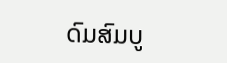ດົມສົມບູ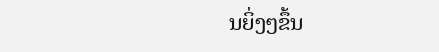ນຍິ່ງໆຂຶ້ນ